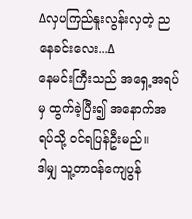∆လှပကြည်နူးလွန်းလှတဲ့ ညနေခင်းလေး...∆
နေမင်းကြီးသည် အရှေ့အရပ်မှ ထွက်ခဲ့ပြီး၍ အနောက်အရပ်သို့ ဝင်ရပြန်ဦးမည်။
ဒါမျှ သူ့တာဝန်ကျေပွန်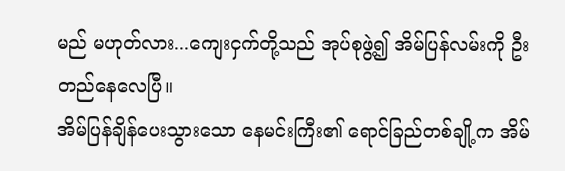မည် မဟုတ်လား...ကျေးငှက်တို့သည် အုပ်စုဖွဲ့၍ အိမ်ပြန်လမ်းကို ဦးတည်နေလေပြီ။
အိမ်ပြန်ချိန်ပေးသွားသော နေမင်းကြီး၏ ရောင်ခြည်တစ်ချို့က အိမ်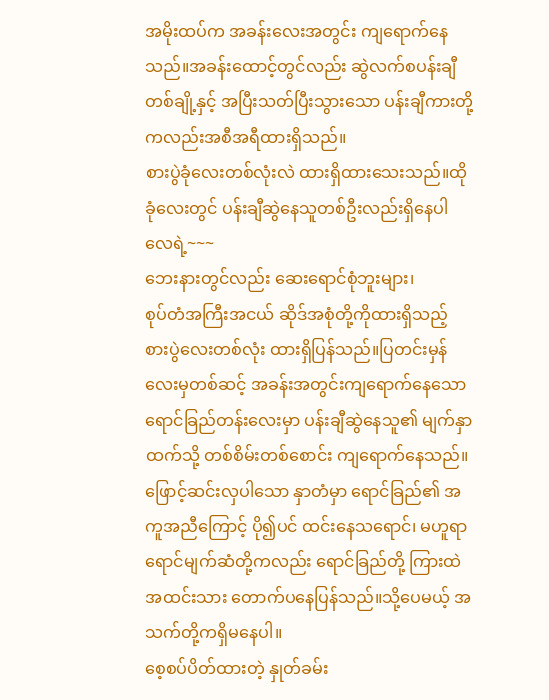အမိုးထပ်က အခန်းလေးအတွင်း ကျရောက်နေသည်။အခန်းထောင့်တွင်လည်း ဆွဲလက်စပန်းချီတစ်ချို့နှင့် အပြီးသတ်ပြီးသွားသော ပန်းချီကားတို့ကလည်းအစီအရီထားရှိသည်။
စားပွဲခုံလေးတစ်လုံးလဲ ထားရှိထားသေးသည်။ထိုခုံလေးတွင် ပန်းချီဆွဲနေသူတစ်ဦးလည်းရှိနေပါလေရဲ့~~~
ဘေးနားတွင်လည်း ဆေးရောင်စုံဘူးများ၊
စုပ်တံအကြီးအငယ် ဆိုဒ်အစုံတို့ကိုထားရှိသည့် စားပွဲလေးတစ်လုံး ထားရှိပြန်သည်။ပြတင်းမှန်လေးမှတစ်ဆင့် အခန်းအတွင်းကျရောက်နေသော ရောင်ခြည်တန်းလေးမှာ ပန်းချီဆွဲနေသူ၏ မျက်နှာထက်သို့ တစ်စိမ်းတစ်စောင်း ကျရောက်နေသည်။
ဖြောင့်ဆင်းလှပါသော နှာတံမှာ ရောင်ခြည်၏ အကူအညီကြောင့် ပို၍ပင် ထင်းနေသရောင်၊ မဟူရာရောင်မျက်ဆံတို့ကလည်း ရောင်ခြည်တို့ ကြားထဲ အထင်းသား တောက်ပနေပြန်သည်။သို့ပေမယ့် အသက်တို့ကရှိမနေပါ။
စေ့စပ်ပိတ်ထားတဲ့ နှုတ်ခမ်း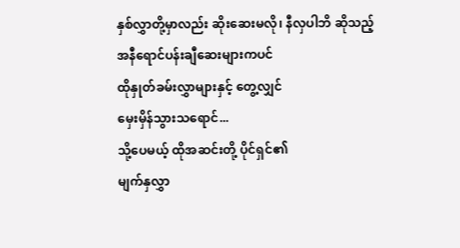နှစ်လွှာတို့မှာလည်း ဆိုးဆေးမလို၊ နီလှပါဘိ ဆိုသည့်
အနီရောင်ပန်းချီဆေးများကပင်
ထိုနှုတ်ခမ်းလွှာများနှင့် တွေ့လျှင်
မှေးမှိန်သွားသရောင်...
သို့ပေမယ့် ထိုအဆင်းတို့ ပိုင်ရှင်၏
မျက်နှလွှာ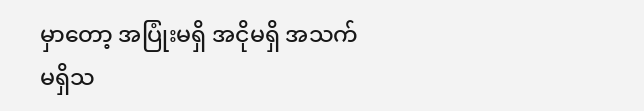မှာတော့ အပြုံးမရှိ အငိုမရှိ အသက်မရှိသ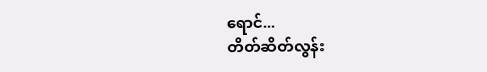ရောင်...
တိတ်ဆိတ်လွန်း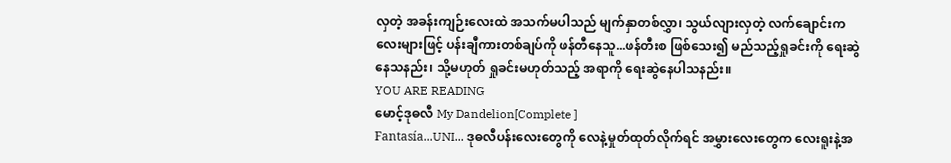လှတဲ့ အခန်းကျဉ်းလေးထဲ အသက်မပါသည် မျက်နှာတစ်လွှာ၊ သွယ်လျားလှတဲ့ လက်ချောင်းကလေးများဖြင့် ပန်းချီကားတစ်ချပ်ကို ဖန်တီနေသူ...ဖန်တီးစ ဖြစ်သေး၍ မည်သည့်ရှုခင်းကို ရေးဆွဲနေသနည်း၊ သို့မဟုတ် ရှုခင်းမဟုတ်သည့် အရာကို ရေးဆွဲနေပါသနည်း။
YOU ARE READING
မောင့်ဒုဓလီ My Dandelion[Complete ]
Fantasía...UNI... ဒုဓလီပန်းလေးတွေကို လေနဲ့မှုတ်ထုတ်လိုက်ရင် အမွှားလေးတွေက လေးရူးနဲ့အ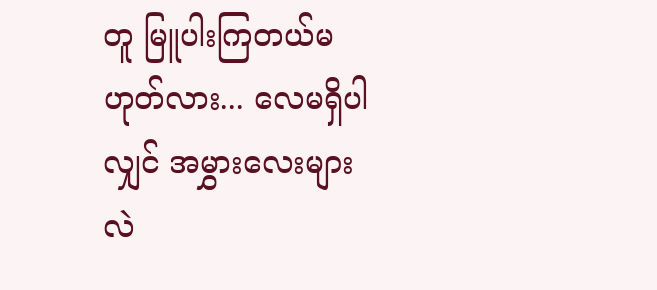တူ မြူပါးကြတယ်မဟုတ်လား... လေမရှိပါလျှင် အမွှားလေးများလဲ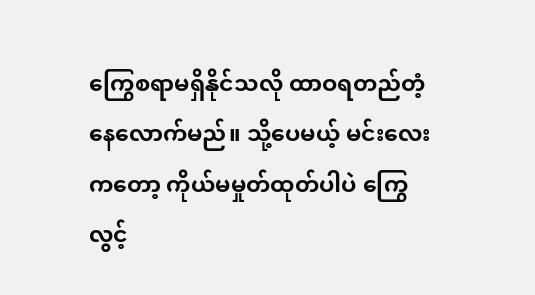ကြွေစရာမရှိနိုင်သလို ထာဝရတည်တံ့နေလောက်မည်။ သို့ပေမယ့် မင်းလေးကတော့ ကိုယ်မမှုတ်ထုတ်ပါပဲ ကြွေလွင့်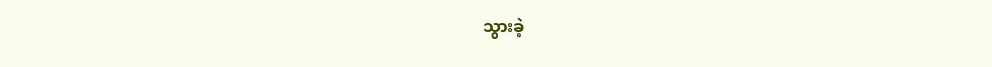သွားခဲ့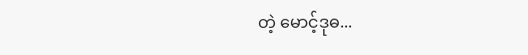တဲ့ မောင့်ဒုဓ...